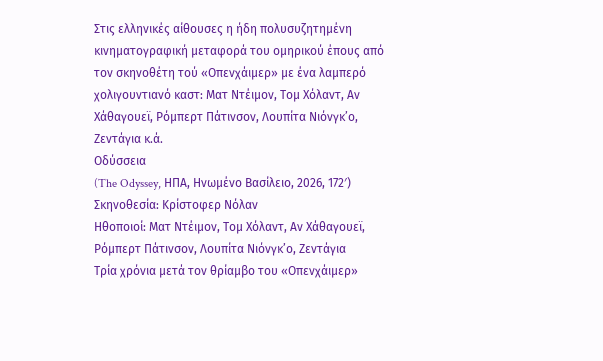Στις ελληνικές αίθουσες η ήδη πολυσυζητημένη κινηματογραφική μεταφορά του ομηρικού έπους από τον σκηνοθέτη τού «Οπενχάιμερ» με ένα λαμπερό χολιγουντιανό καστ: Ματ Ντέιμον, Τομ Χόλαντ, Αν Χάθαγουεϊ, Ρόμπερτ Πάτινσον, Λουπίτα Νιόνγκ’ο, Ζεντάγια κ.ά.
Οδύσσεια
(The Odyssey, ΗΠΑ, Ηνωμένο Βασίλειο, 2026, 172′)
Σκηνοθεσία: Κρίστοφερ Νόλαν
Ηθοποιοί: Ματ Ντέιμον, Τομ Χόλαντ, Αν Χάθαγουεϊ, Ρόμπερτ Πάτινσον, Λουπίτα Νιόνγκ’ο, Ζεντάγια
Τρία χρόνια μετά τον θρίαμβο του «Οπενχάιμερ»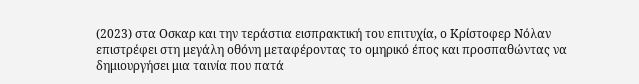(2023) στα Οσκαρ και την τεράστια εισπρακτική του επιτυχία, ο Κρίστοφερ Νόλαν επιστρέφει στη μεγάλη οθόνη μεταφέροντας το ομηρικό έπος και προσπαθώντας να δημιουργήσει μια ταινία που πατά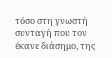τόσο στη γνωστή συνταγή που τον έκανε διάσημο, της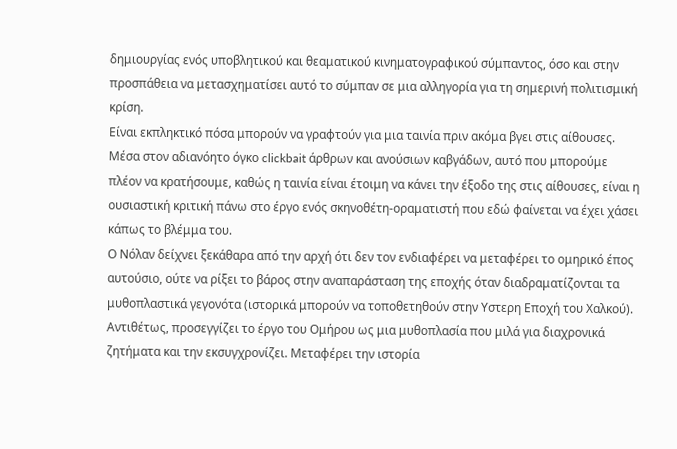δημιουργίας ενός υποβλητικού και θεαματικού κινηματογραφικού σύμπαντος, όσο και στην προσπάθεια να μετασχηματίσει αυτό το σύμπαν σε μια αλληγορία για τη σημερινή πολιτισμική κρίση.
Είναι εκπληκτικό πόσα μπορούν να γραφτούν για μια ταινία πριν ακόμα βγει στις αίθουσες. Μέσα στον αδιανόητο όγκο clickbait άρθρων και ανούσιων καβγάδων, αυτό που μπορούμε πλέον να κρατήσουμε, καθώς η ταινία είναι έτοιμη να κάνει την έξοδο της στις αίθουσες, είναι η ουσιαστική κριτική πάνω στο έργο ενός σκηνοθέτη-οραματιστή που εδώ φαίνεται να έχει χάσει κάπως το βλέμμα του.
Ο Νόλαν δείχνει ξεκάθαρα από την αρχή ότι δεν τον ενδιαφέρει να μεταφέρει το ομηρικό έπος αυτούσιο, ούτε να ρίξει το βάρος στην αναπαράσταση της εποχής όταν διαδραματίζονται τα μυθοπλαστικά γεγονότα (ιστορικά μπορούν να τοποθετηθούν στην Υστερη Εποχή του Χαλκού). Αντιθέτως, προσεγγίζει το έργο του Ομήρου ως μια μυθοπλασία που μιλά για διαχρονικά ζητήματα και την εκσυγχρονίζει. Μεταφέρει την ιστορία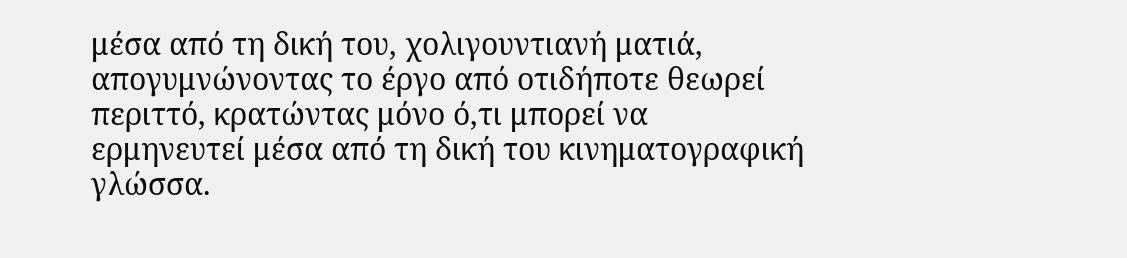μέσα από τη δική του, χολιγουντιανή ματιά, απογυμνώνοντας το έργο από οτιδήποτε θεωρεί περιττό, κρατώντας μόνο ό,τι μπορεί να ερμηνευτεί μέσα από τη δική του κινηματογραφική γλώσσα.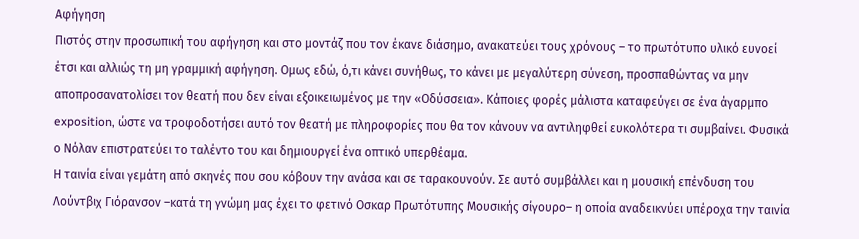Αφήγηση
Πιστός στην προσωπική του αφήγηση και στο μοντάζ που τον έκανε διάσημο, ανακατεύει τους χρόνους – το πρωτότυπο υλικό ευνοεί έτσι και αλλιώς τη μη γραμμική αφήγηση. Ομως εδώ, ό,τι κάνει συνήθως, το κάνει με μεγαλύτερη σύνεση, προσπαθώντας να μην αποπροσανατολίσει τον θεατή που δεν είναι εξοικειωμένος με την «Οδύσσεια». Κάποιες φορές μάλιστα καταφεύγει σε ένα άγαρμπο exposition, ώστε να τροφοδοτήσει αυτό τον θεατή με πληροφορίες που θα τον κάνουν να αντιληφθεί ευκολότερα τι συμβαίνει. Φυσικά ο Νόλαν επιστρατεύει το ταλέντο του και δημιουργεί ένα οπτικό υπερθέαμα.
Η ταινία είναι γεμάτη από σκηνές που σου κόβουν την ανάσα και σε ταρακουνούν. Σε αυτό συμβάλλει και η μουσική επένδυση του Λούντβιχ Γιόρανσον –κατά τη γνώμη μας έχει το φετινό Οσκαρ Πρωτότυπης Μουσικής σίγουρο– η οποία αναδεικνύει υπέροχα την ταινία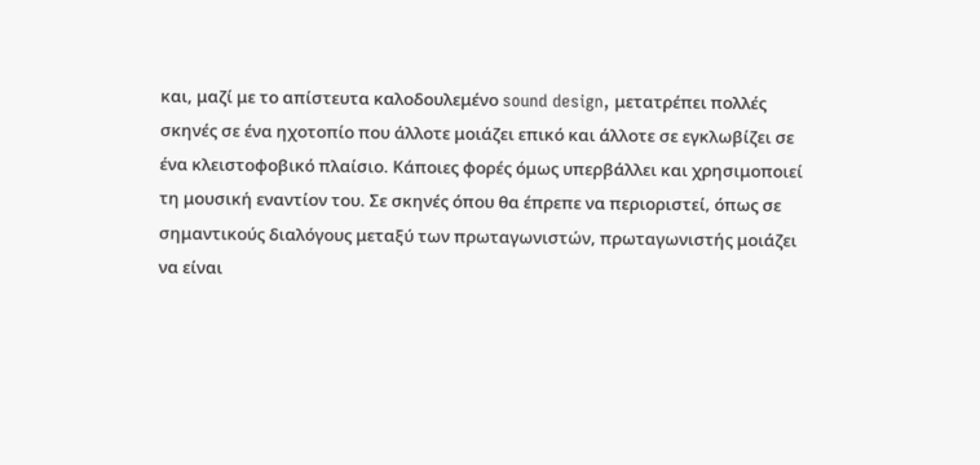και, μαζί με το απίστευτα καλοδουλεμένο sound design, μετατρέπει πολλές σκηνές σε ένα ηχοτοπίο που άλλοτε μοιάζει επικό και άλλοτε σε εγκλωβίζει σε ένα κλειστοφοβικό πλαίσιο. Κάποιες φορές όμως υπερβάλλει και χρησιμοποιεί τη μουσική εναντίον του. Σε σκηνές όπου θα έπρεπε να περιοριστεί, όπως σε σημαντικούς διαλόγους μεταξύ των πρωταγωνιστών, πρωταγωνιστής μοιάζει να είναι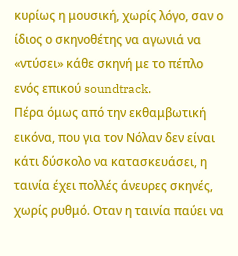κυρίως η μουσική, χωρίς λόγο, σαν ο ίδιος ο σκηνοθέτης να αγωνιά να «ντύσει» κάθε σκηνή με το πέπλο ενός επικού soundtrack.
Πέρα όμως από την εκθαμβωτική εικόνα, που για τον Νόλαν δεν είναι κάτι δύσκολο να κατασκευάσει, η ταινία έχει πολλές άνευρες σκηνές, χωρίς ρυθμό. Οταν η ταινία παύει να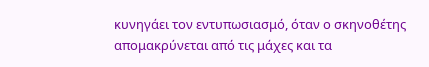κυνηγάει τον εντυπωσιασμό, όταν ο σκηνοθέτης απομακρύνεται από τις μάχες και τα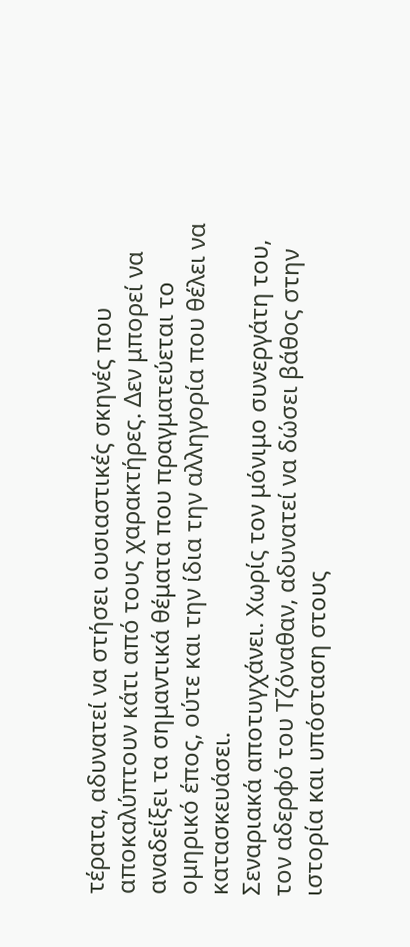τέρατα, αδυνατεί να στήσει ουσιαστικές σκηνές που αποκαλύπτουν κάτι από τους χαρακτήρες. Δεν μπορεί να αναδείξει τα σημαντικά θέματα που πραγματεύεται το ομηρικό έπος, ούτε και την ίδια την αλληγορία που θέλει να κατασκευάσει.
Σεναριακά αποτυγχάνει. Χωρίς τον μόνιμο συνεργάτη του, τον αδερφό του Τζόναθαν, αδυνατεί να δώσει βάθος στην ιστορία και υπόσταση στους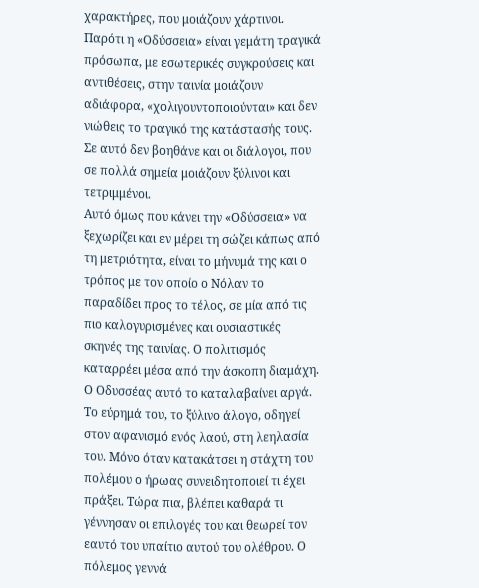χαρακτήρες, που μοιάζουν χάρτινοι. Παρότι η «Οδύσσεια» είναι γεμάτη τραγικά πρόσωπα, με εσωτερικές συγκρούσεις και αντιθέσεις, στην ταινία μοιάζουν αδιάφορα, «χολιγουντοποιούνται» και δεν νιώθεις το τραγικό της κατάστασής τους. Σε αυτό δεν βοηθάνε και οι διάλογοι, που σε πολλά σημεία μοιάζουν ξύλινοι και τετριμμένοι.
Αυτό όμως που κάνει την «Οδύσσεια» να ξεχωρίζει και εν μέρει τη σώζει κάπως από τη μετριότητα, είναι το μήνυμά της και ο τρόπος με τον οποίο ο Νόλαν το παραδίδει προς το τέλος, σε μία από τις πιο καλογυρισμένες και ουσιαστικές σκηνές της ταινίας. Ο πολιτισμός καταρρέει μέσα από την άσκοπη διαμάχη. Ο Οδυσσέας αυτό το καταλαβαίνει αργά. Το εύρημά του, το ξύλινο άλογο, οδηγεί στον αφανισμό ενός λαού, στη λεηλασία του. Μόνο όταν κατακάτσει η στάχτη του πολέμου ο ήρωας συνειδητοποιεί τι έχει πράξει. Τώρα πια, βλέπει καθαρά τι γέννησαν οι επιλογές του και θεωρεί τον εαυτό του υπαίτιο αυτού του ολέθρου. Ο πόλεμος γεννά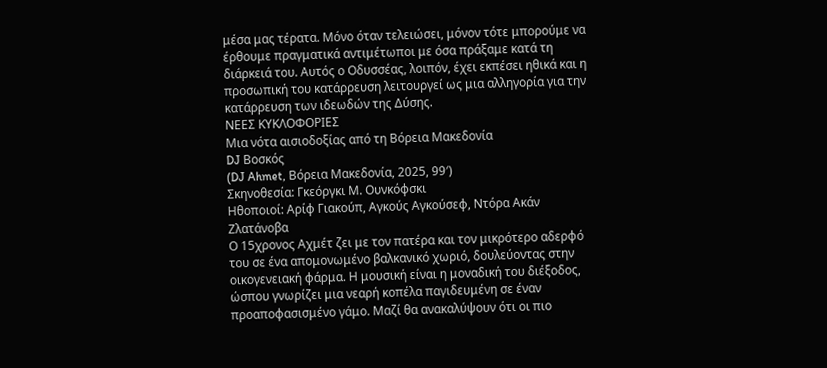μέσα μας τέρατα. Μόνο όταν τελειώσει, μόνον τότε μπορούμε να έρθουμε πραγματικά αντιμέτωποι με όσα πράξαμε κατά τη διάρκειά του. Αυτός ο Οδυσσέας, λοιπόν, έχει εκπέσει ηθικά και η προσωπική του κατάρρευση λειτουργεί ως μια αλληγορία για την κατάρρευση των ιδεωδών της Δύσης.
ΝΕΕΣ ΚΥΚΛΟΦΟΡΙΕΣ
Μια νότα αισιοδοξίας από τη Βόρεια Μακεδονία
DJ Βοσκός
(DJ Ahmet, Βόρεια Μακεδονία, 2025, 99′)
Σκηνοθεσία: Γκεόργκι Μ. Ουνκόφσκι
Ηθοποιοί: Αρίφ Γιακούπ, Αγκούς Αγκούσεφ, Ντόρα Ακάν Ζλατάνοβα
Ο 15χρονος Αχμέτ ζει με τον πατέρα και τον μικρότερο αδερφό του σε ένα απομονωμένο βαλκανικό χωριό, δουλεύοντας στην οικογενειακή φάρμα. Η μουσική είναι η μοναδική του διέξοδος, ώσπου γνωρίζει μια νεαρή κοπέλα παγιδευμένη σε έναν προαποφασισμένο γάμο. Μαζί θα ανακαλύψουν ότι οι πιο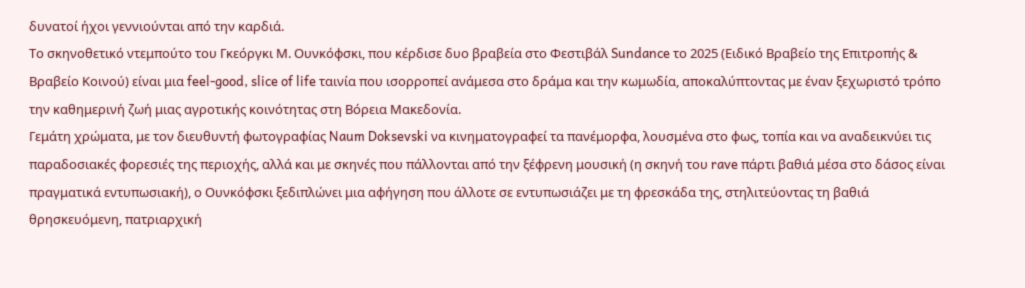δυνατοί ήχοι γεννιούνται από την καρδιά.
Το σκηνοθετικό ντεμπούτο του Γκεόργκι Μ. Ουνκόφσκι, που κέρδισε δυο βραβεία στο Φεστιβάλ Sundance το 2025 (Ειδικό Βραβείο της Επιτροπής & Βραβείο Κοινού) είναι μια feel-good, slice of life ταινία που ισορροπεί ανάμεσα στο δράμα και την κωμωδία, αποκαλύπτοντας με έναν ξεχωριστό τρόπο την καθημερινή ζωή μιας αγροτικής κοινότητας στη Βόρεια Μακεδονία.
Γεμάτη χρώματα, με τον διευθυντή φωτογραφίας Naum Doksevski να κινηματογραφεί τα πανέμορφα, λουσμένα στο φως, τοπία και να αναδεικνύει τις παραδοσιακές φορεσιές της περιοχής, αλλά και με σκηνές που πάλλονται από την ξέφρενη μουσική (η σκηνή του rave πάρτι βαθιά μέσα στο δάσος είναι πραγματικά εντυπωσιακή), ο Ουνκόφσκι ξεδιπλώνει μια αφήγηση που άλλοτε σε εντυπωσιάζει με τη φρεσκάδα της, στηλιτεύοντας τη βαθιά θρησκευόμενη, πατριαρχική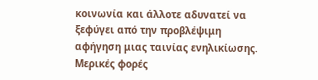κοινωνία και άλλοτε αδυνατεί να ξεφύγει από την προβλέψιμη αφήγηση μιας ταινίας ενηλικίωσης. Μερικές φορές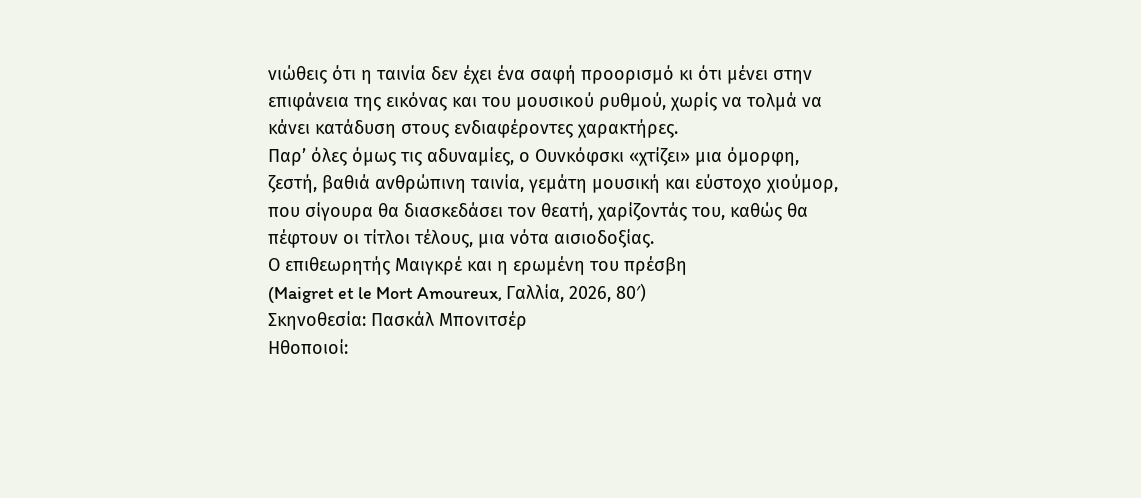νιώθεις ότι η ταινία δεν έχει ένα σαφή προορισμό κι ότι μένει στην επιφάνεια της εικόνας και του μουσικού ρυθμού, χωρίς να τολμά να κάνει κατάδυση στους ενδιαφέροντες χαρακτήρες.
Παρ’ όλες όμως τις αδυναμίες, ο Ουνκόφσκι «χτίζει» μια όμορφη, ζεστή, βαθιά ανθρώπινη ταινία, γεμάτη μουσική και εύστοχο χιούμορ, που σίγουρα θα διασκεδάσει τον θεατή, χαρίζοντάς του, καθώς θα πέφτουν οι τίτλοι τέλους, μια νότα αισιοδοξίας.
Ο επιθεωρητής Μαιγκρέ και η ερωμένη του πρέσβη
(Maigret et le Mort Amoureux, Γαλλία, 2026, 80′)
Σκηνοθεσία: Πασκάλ Μπονιτσέρ
Ηθοποιοί: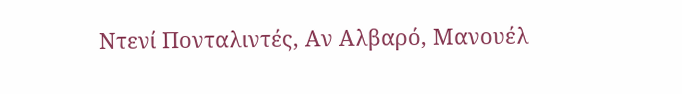Ντενί Πονταλιντές, Αν Αλβαρό, Μανουέλ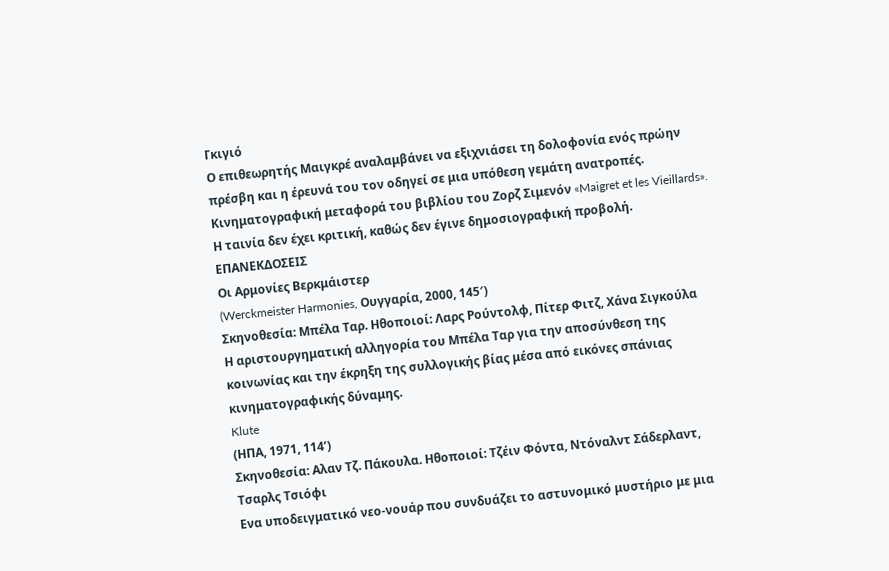Γκιγιό
Ο επιθεωρητής Μαιγκρέ αναλαμβάνει να εξιχνιάσει τη δολοφονία ενός πρώην πρέσβη και η έρευνά του τον οδηγεί σε μια υπόθεση γεμάτη ανατροπές. Κινηματογραφική μεταφορά του βιβλίου του Ζορζ Σιμενόν «Maigret et les Vieillards». Η ταινία δεν έχει κριτική, καθώς δεν έγινε δημοσιογραφική προβολή.
ΕΠΑΝΕΚΔΟΣΕΙΣ
Οι Αρμονίες Βερκμάιστερ
(Werckmeister Harmonies, Ουγγαρία, 2000, 145′)
Σκηνοθεσία: Μπέλα Ταρ. Ηθοποιοί: Λαρς Ρούντολφ, Πίτερ Φιτζ, Χάνα Σιγκούλα
Η αριστουργηματική αλληγορία του Μπέλα Ταρ για την αποσύνθεση της κοινωνίας και την έκρηξη της συλλογικής βίας μέσα από εικόνες σπάνιας κινηματογραφικής δύναμης.
Klute
(ΗΠΑ, 1971, 114’)
Σκηνοθεσία: Αλαν Τζ. Πάκουλα. Ηθοποιοί: Τζέιν Φόντα, Ντόναλντ Σάδερλαντ, Τσαρλς Τσιόφι
Ενα υποδειγματικό νεο-νουάρ που συνδυάζει το αστυνομικό μυστήριο με μια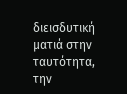διεισδυτική ματιά στην ταυτότητα, την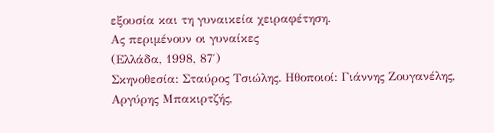εξουσία και τη γυναικεία χειραφέτηση.
Ας περιμένουν οι γυναίκες
(Ελλάδα, 1998, 87′)
Σκηνοθεσία: Σταύρος Τσιώλης. Ηθοποιοί: Γιάννης Ζουγανέλης, Αργύρης Μπακιρτζής,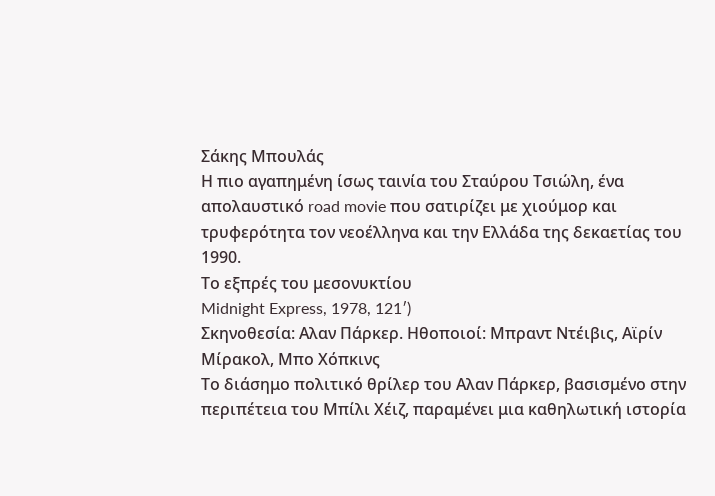Σάκης Μπουλάς
Η πιο αγαπημένη ίσως ταινία του Σταύρου Τσιώλη, ένα απολαυστικό road movie που σατιρίζει με χιούμορ και τρυφερότητα τον νεοέλληνα και την Ελλάδα της δεκαετίας του 1990.
Το εξπρές του μεσονυκτίου
Midnight Express, 1978, 121′)
Σκηνοθεσία: Αλαν Πάρκερ. Ηθοποιοί: Μπραντ Ντέιβις, Αϊρίν Μίρακολ, Μπο Χόπκινς
Το διάσημο πολιτικό θρίλερ του Αλαν Πάρκερ, βασισμένο στην περιπέτεια του Μπίλι Χέιζ, παραμένει μια καθηλωτική ιστορία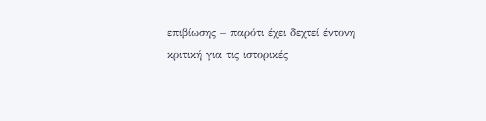επιβίωσης – παρότι έχει δεχτεί έντονη κριτική για τις ιστορικές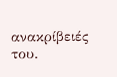ανακρίβειές του.